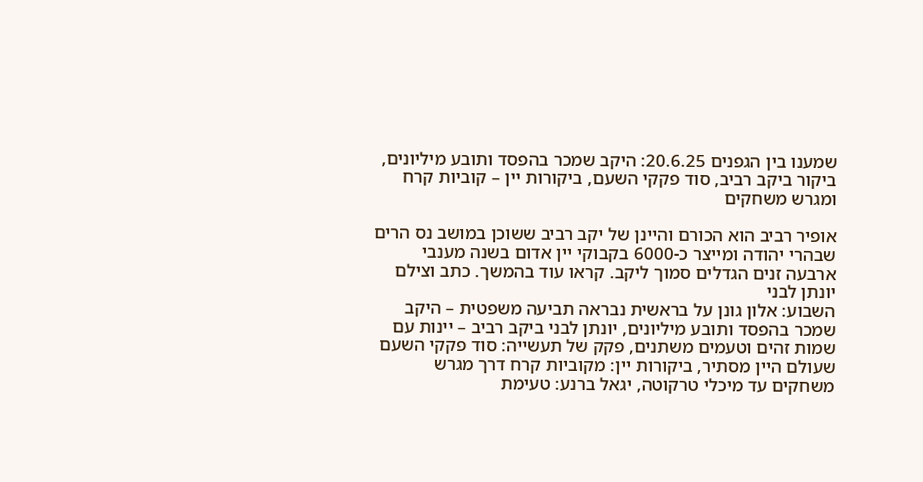שמענו בין הגפנים 20.6.25: היקב שמכר בהפסד ותובע מיליונים, ביקור ביקב רביב, סוד פקקי השעם, ביקורות יין – קוביות קרח ומגרש משחקים

אופיר רביב הוא הכורם והיינן של יקב רביב ששוכן במושב נס הרים שבהרי יהודה ומייצר כ-6000 בקבוקי יין אדום בשנה מענבי ארבעה זנים הגדלים סמוך ליקב. קראו עוד בהמשך. כתב וצילם יונתן לבני
השבוע: אלון גונן על בראשית נבראה תביעה משפטית – היקב שמכר בהפסד ותובע מיליונים, יונתן לבני ביקב רביב – יינות עם שמות זהים וטעמים משתנים, פקק של תעשייה: סוד פקקי השעם שעולם היין מסתיר, ביקורות יין: מקוביות קרח דרך מגרש משחקים עד מיכלי טרקוטה, יגאל ברנע: טעימת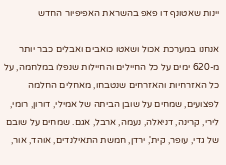יינות שאטונף דו פאפ בהשראת האפיפיור החדש

אנחנו במערכת אכול ושאטו כואבים ואבלים כבר יותר מ-620 ימים על כל החיילים והחיילות שנפלו במלחמה, על כל האזרחיות והאזרחים שנטבחו, מאחלים החלמה לפצועים, שמחים על שובן הביתה של אמילי, דורון, רומי, לירי, קרינה, דניאלה, נעמה, ארבל, אגם. שמחים על שובם של גדי, עופר, קית', ירדן, חמשת התאילנדים, אוהד, אור,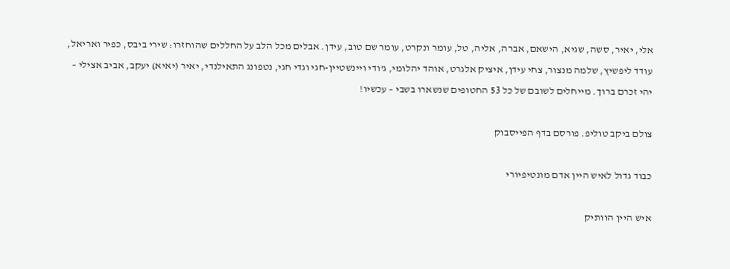אלי, יאיר, סשה, שגיא, הישאם, אברה, אליה, טל, עומר ונקרט, עומר שם טוב, עידן. אבלים מכל הלב על החללים שהוחזרו: שירי ביבס, כפיר ואריאל, עודד ליפשיץ, שלמה מנצור, צחי עידן, איציק אלגרט, אוהד יהלומי, ג'ודי ויינשטיין-חגי וגדי חגי, נטפונג התאילנדי, יאיר (יאיא) יעקב, אביב אצילי – יהי זכרם ברוך. מייחלים לשובם של כל 53 החטופים שנשארו בשבי – עכשיו!

צולם ביקב טוליפ. פורסם בדף הפייסבוק

כבוד גדול לאיש היין אדם מונטיפיורי

איש היין הוותיק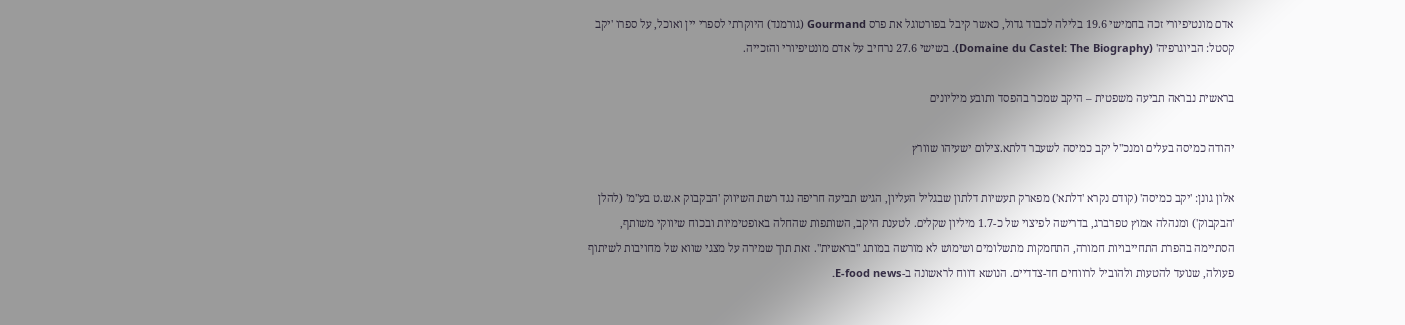אדם מונטיפיורי זכה בחמישי 19.6 בלילה לכבוד גדול, כאשר קיבל בפורטוגל את פרס Gourmand (גורמנד) היוקרתי לספרי יין ואוכל, על ספרו 'יקב קסטל: הביוגרפיה' (Domaine du Castel: The Biography). בשישי 27.6 נרחיב על אדם מונטיפיורי והזכייה.

בראשית נבראה תביעה משפטית – היקב שמכר בהפסד ותובע מיליונים

יהודה כמיסה בעלים ומנכ"ל יקב כמיסה לשעבר דלתא.צילום ישעיהו שוורץ

אלון גונן: 'יקב כמיסה' (קודם נקרא 'דלתא') מפארק תעשיות דלתון שבגליל העליון, הגיש תביעה חריפה נגד רשת השיווק 'הבקבוק א.ש.ט בע"מ' (להלן 'הבקבוק') ומנהלה אמוץ טפרברג, בדרישה לפיצוי של כ-1.7 מיליון שקלים. לטענת היקב, השותפות שהחלה באופטימיות ובכוח שיווקי משותף, הסתיימה בהפרת התחייבויות חמורה, התחמקות מתשלומים ושימוש לא מורשה במותג "בראשית". זאת תוך שמירה על מצגי שווא של מחויבות לשיתוף פעולה, שנועד להטעות ולהוביל לרווחים חד-צדדיים. הנושא דווח לראשונה ב-E-food news.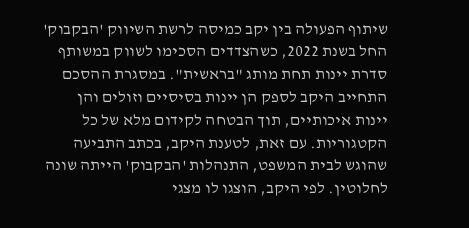שיתוף הפעולה בין יקב כמיסה לרשת השיווק 'הבקבוק' החל בשנת 2022, כשהצדדים הסכימו לשווק במשותף סדרת יינות תחת מותג "בראשית". במסגרת ההסכם התחייב היקב לספק הן יינות בסיסיים וזולים והן יינות איכותיים, תוך הבטחה לקידום מלא של כל הקטגוריות. עם זאת, לטענת היקב, בכתב התביעה שהוגש לבית המשפט, התנהלות 'הבקבוק' הייתה שונה לחלוטין. לפי היקב, הוצגו לו מצגי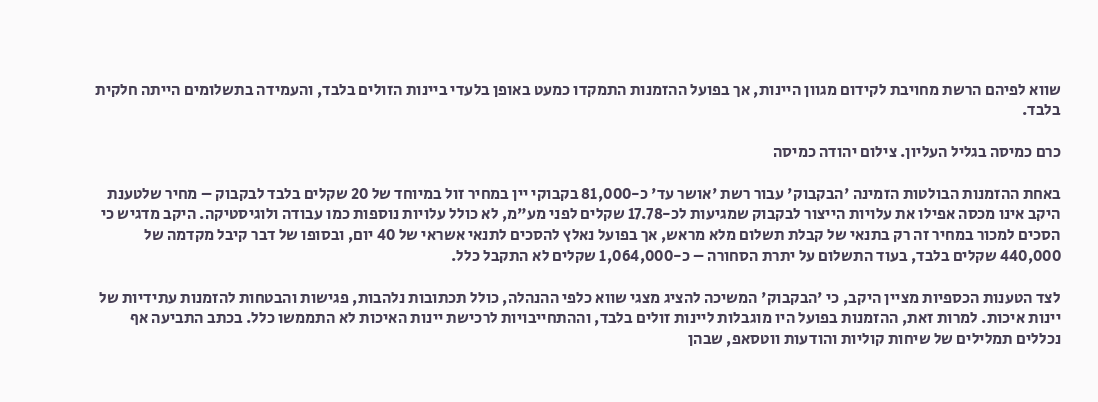שווא לפיהם הרשת מחויבת לקידום מגוון היינות, אך בפועל ההזמנות התמקדו כמעט באופן בלעדי ביינות הזולים בלבד, והעמידה בתשלומים הייתה חלקית בלבד.

כרם כמיסה בגליל העליון. צילום יהודה כמיסה

באחת ההזמנות הבולטות הזמינה 'הבקבוק' עבור רשת 'אושר עד' כ-81,000 בקבוקי יין במחיר זול במיוחד של 20 שקלים בלבד לבקבוק – מחיר שלטענת היקב אינו מכסה אפילו את עלויות הייצור לבקבוק שמגיעות לכ-17.78 שקלים לפני מע"מ, לא כולל עלויות נוספות כמו עבודה ולוגיסטיקה. היקב מדגיש כי הסכים למכור במחיר זה רק בתנאי של קבלת תשלום מלא מראש, אך בפועל נאלץ להסכים לתנאי אשראי של 40 יום, ובסופו של דבר קיבל מקדמה של 440,000 שקלים בלבד, בעוד התשלום על יתרת הסחורה – כ-1,064,000 שקלים לא התקבל כלל.

לצד הטענות הכספיות מציין היקב, כי 'הבקבוק' המשיכה להציג מצגי שווא כלפי ההנהלה, כולל תכתובות נלהבות, פגישות והבטחות להזמנות עתידיות של יינות איכות. למרות זאת, ההזמנות בפועל היו מוגבלות ליינות זולים בלבד, וההתחייבויות לרכישת יינות האיכות לא התממשו כלל. בכתב התביעה אף נכללים תמלילים של שיחות קוליות והודעות ווטסאפ, שבהן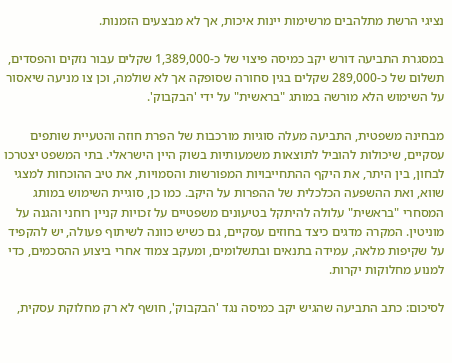נציגי הרשת מתלהבים מרשימות יינות איכות, אך לא מבצעים הזמנות.

במסגרת התביעה דורש יקב כמיסה פיצוי של כ-1,389,000 שקלים עבור נזקים והפסדים, תשלום של כ-289,000 שקלים בגין סחורה שסופקה אך לא שולמה, וכן צו מניעה שיאסור על השימוש הלא מורשה במותג "בראשית" על ידי 'הבקבוק'.

מבחינה משפטית, התביעה מעלה סוגיות מורכבות של הפרת חוזה והטעיית שותפים עסקיים, שיכולות להוביל לתוצאות משמעותיות בשוק היין הישראלי. בתי המשפט יצטרכו לבחון, בין היתר, את היקף ההתחייבויות המפורשות והסמויות, את טיב ההוכחות למצגי שווא, ואת ההשפעה הכלכלית של ההפרות על היקב. כמו כן, סוגיית השימוש במותג המסחרי "בראשית" עלולה להיתקל בטיעונים משפטיים על זכויות קניין רוחני והגנה על מוניטין. המקרה מדגים כיצד בחוזים עסקיים, גם כשיש כוונה לשיתוף פעולה, יש להקפיד על שקיפות מלאה, עמידה בתנאים ובתשלומים, ומעקב צמוד אחרי ביצוע ההסכמים, כדי למנוע מחלוקות יקרות.

לסיכום: כתב התביעה שהגיש יקב כמיסה נגד 'הבקבוק', חושף לא רק מחלוקת עסקית,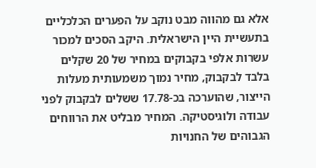אלא גם מהווה מבט נוקב על הפערים הכלכליים בתעשיית היין הישראלית. היקב הסכים למכור עשרות אלפי בקבוקים במחיר של 20 שקלים בלבד לבקבוק, מחיר נמוך משמעותית מעלות הייצור, שהוערכה בכ-17.78 ששלים לבקבוק לפני עבודה ולוגיסטיקה. המחיר מבליט את הרווחים הגבוהים של החנויות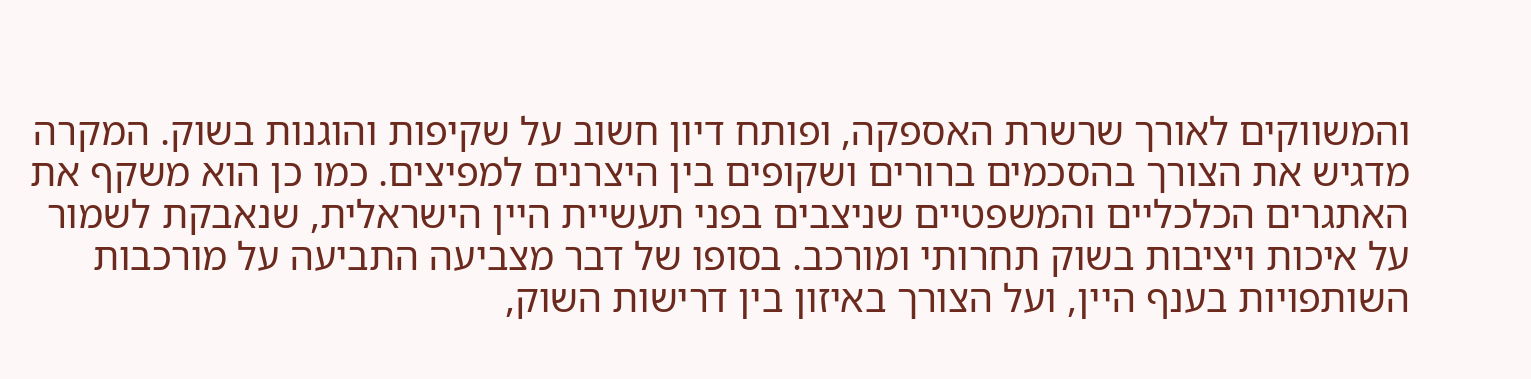והמשווקים לאורך שרשרת האספקה, ופותח דיון חשוב על שקיפות והוגנות בשוק. המקרה מדגיש את הצורך בהסכמים ברורים ושקופים בין היצרנים למפיצים. כמו כן הוא משקף את האתגרים הכלכליים והמשפטיים שניצבים בפני תעשיית היין הישראלית, שנאבקת לשמור על איכות ויציבות בשוק תחרותי ומורכב. בסופו של דבר מצביעה התביעה על מורכבות השותפויות בענף היין, ועל הצורך באיזון בין דרישות השוק,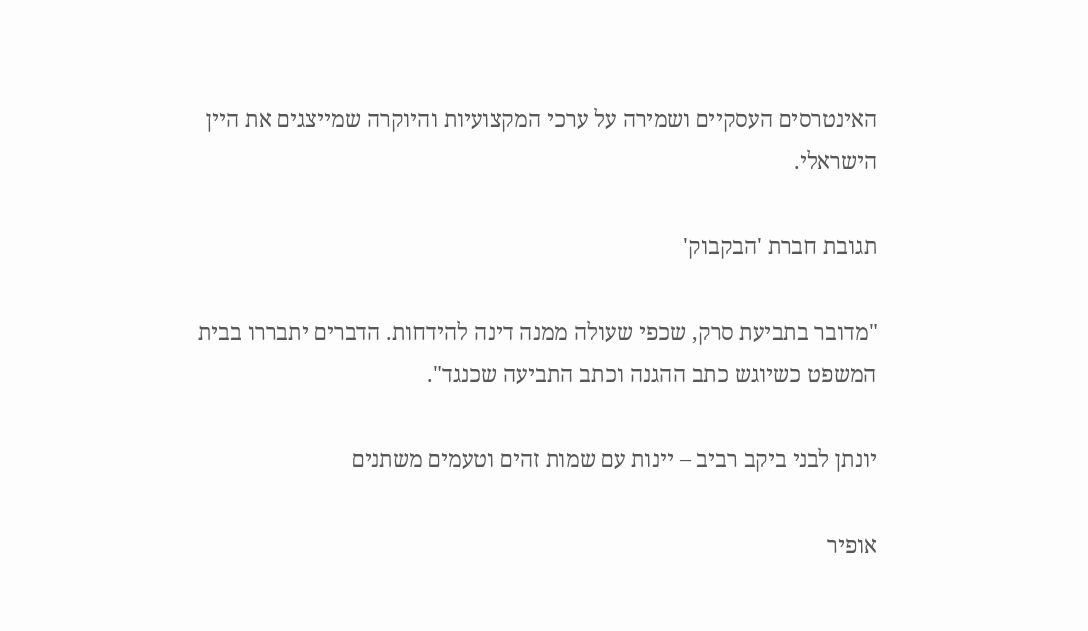האינטרסים העסקיים ושמירה על ערכי המקצועיות והיוקרה שמייצגים את היין הישראלי.

תגובת חברת 'הבקבוק'

"מדובר בתביעת סרק, שכפי שעולה ממנה דינה להידחות. הדברים יתבררו בבית המשפט כשיוגש כתב ההגנה וכתב התביעה שכנגד".

יונתן לבני ביקב רביב – יינות עם שמות זהים וטעמים משתנים

אופיר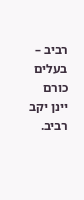רביב – בעלים כורם יינן יקב רביב.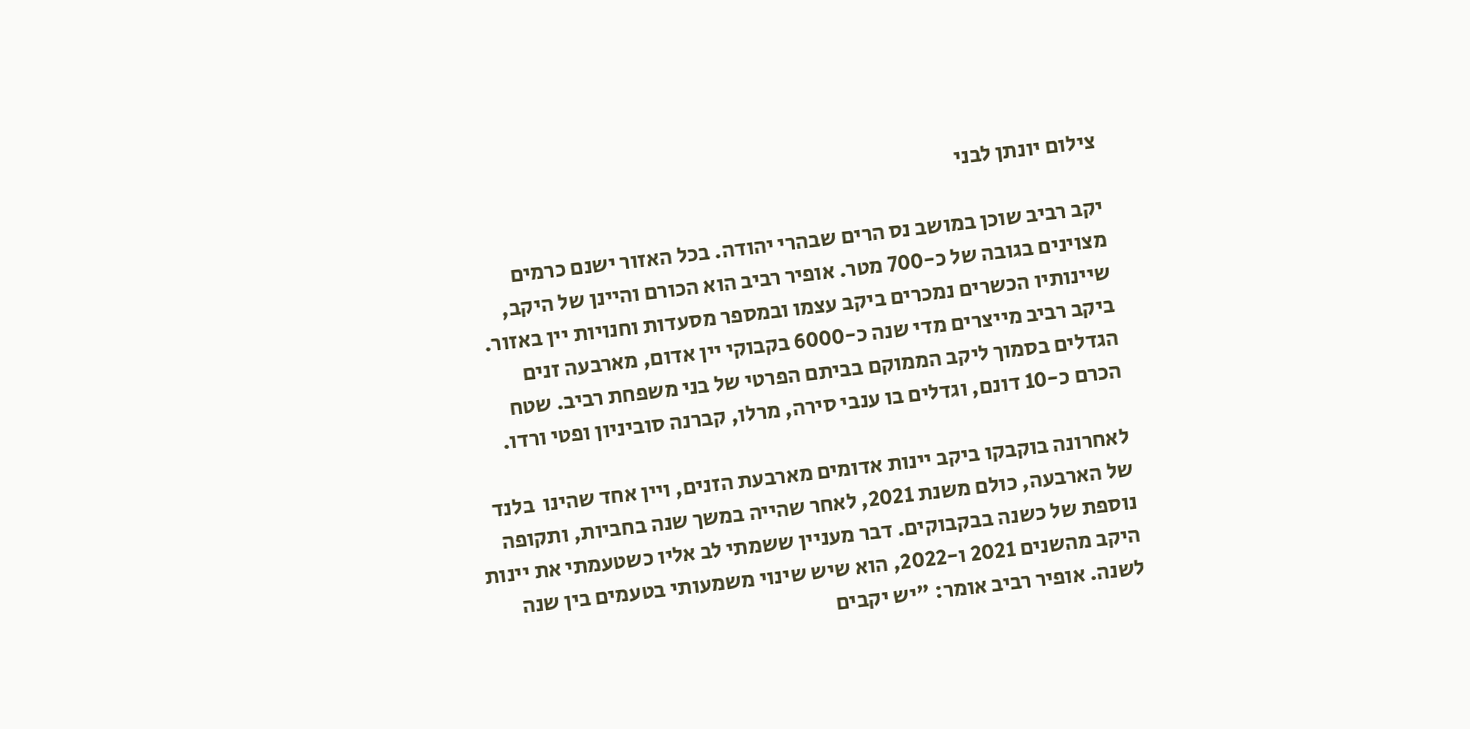צילום יונתן לבני

יקב רביב שוכן במושב נס הרים שבהרי יהודה. בכל האזור ישנם כרמים מצוינים בגובה של כ-700 מטר. אופיר רביב הוא הכורם והיינן של היקב, שיינותיו הכשרים נמכרים ביקב עצמו ובמספר מסעדות וחנויות יין באזור. ביקב רביב מייצרים מדי שנה כ-6000 בקבוקי יין אדום, מארבעה זנים הגדלים בסמוך ליקב הממוקם בביתם הפרטי של בני משפחת רביב. שטח הכרם כ-10 דונם, וגדלים בו ענבי סירה, מרלו, קברנה סוביניון ופטי ורדו.

לאחרונה בוקבקו ביקב יינות אדומים מארבעת הזנים, ויין אחד שהינו  בלנד של הארבעה, כולם משנת 2021, לאחר שהייה במשך שנה בחביות, ותקופה נוספת של כשנה בבקבוקים. דבר מעניין ששמתי לב אליו כשטעמתי את יינות  היקב מהשנים 2021 ו-2022, הוא שיש שינוי משמעותי בטעמים בין שנה לשנה. אופיר רביב אומר: "יש יקבים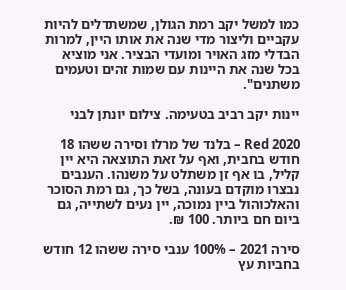כמו למשל יקב רמת הגולן, שמשתדלים להיות עקביים וליצור מדי שנה את אותו היין, למרות הבדלי מזג האויר ומועדי הבציר. אני מוציא בכל שנה את היינות עם שמות זהים וטעמים משתנים".

יינות יקב רביב בטעימה. צילום יונתן לבני

Red 2020 – בלנד של מרלו וסירה ששהו 18 חודש בחבית, ואף על זאת התוצאה היא יין קליל, בו אף זן משתלט על משנהו. הענבים נבצרו מוקדם בעונה, בשל כך, גם רמת הסוכר והאלכוהול ביין נמוכה, יין נעים לשתייה, גם ביום חם ביותר. 100 ₪.

סירה 2021 – 100% ענבי סירה ששהו 12 חודש בחביות עץ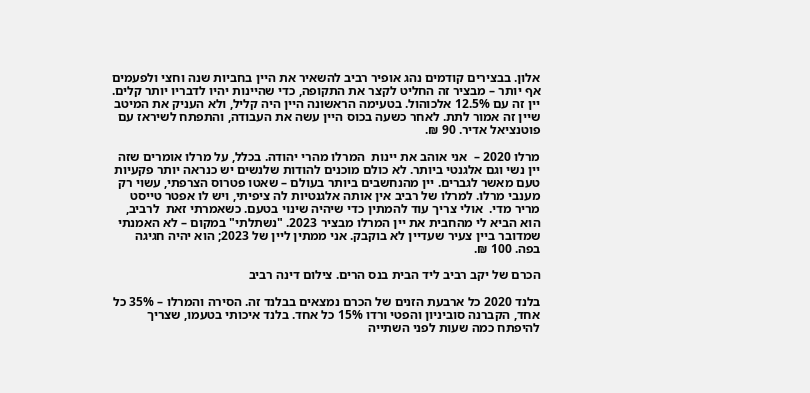אלון. בבצירים קודמים נהג אופיר רביב להשאיר את היין בחביות שנה וחצי ולפעמים אף יותר – מבציר זה החליט לקצר את התקופה, כדי שהיינות יהיו לדבריו יותר קלים. יין זה עם 12.5% אלכוהול. בטעימה הראשונה היין היה קליל, ולא העניק את המיטב שיין זה אמור לתת. לאחר כשעה בכוס היין עשה את העבודה, והתפתח לשיראז עם פוטנציאל אדיר. 90 ₪.

מרלו 2020 –  אני אוהב את יינות  המרלו מהרי יהודה. בכלל, על מרלו אומרים שזה יין נשי וגם אלגנטי ביותר. לא כולם מוכנים להודות שלנשים יש כנראה יותר פקעיות טעם מאשר לגברים. יין מהנחשבים ביותר בעולם – שאטו פטרוס הצרפתי, עשוי רק מענבי מרלו. למרלו של רביב אין אותה אלגנטיות לה ציפיתי, ויש לו אפטר טייסט מריר מדי.  אולי צריך עוד להמתין כדי שיהיה שינוי בטעם. כשאמרתי זאת  לרביב, הוא הביא לי מהחבית את יין המרלו מבציר 2023. "נשתלתי" במקום – לא האמנתי שמדובר ביין צעיר שעדיין לא בוקבק. אני ממתין ליין של 2023; הוא יהיה חגיגה בפה. 100 ₪.

הכרם של יקב רביב ליד הבית בנס הרים. צילום דינה רביב

בלנד 2020 כל ארבעת הזנים של הכרם נמצאים בבלנד זה. הסירה והמרלו – 35% כל אחד, הקברנה סוביניון והפטי ורדו 15% כל אחד. בלנד איכותי בטעמו, שצריך להיפתח כמה שעות לפני השתייה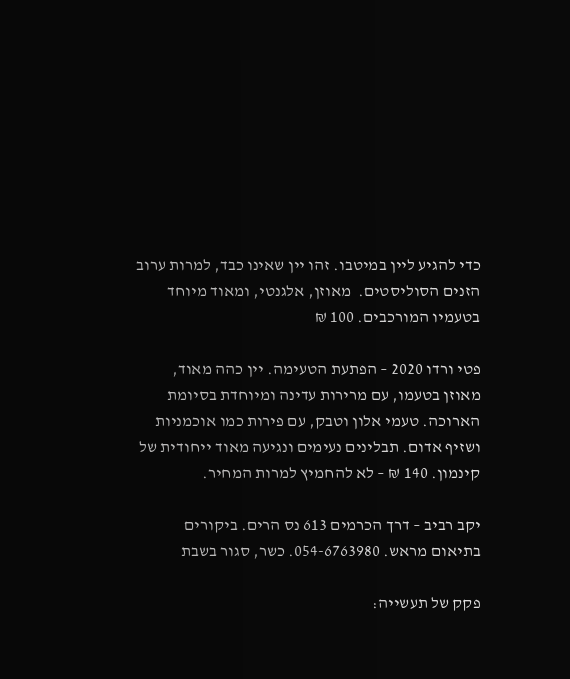כדי להגיע ליין במיטבו. זהו יין שאינו כבד, למרות ערוב הזנים הסוליסטים.  מאוזן, אלגנטי, ומאוד מיוחד בטעמיו המורכבים. 100 ₪

פטי ורדו 2020 – הפתעת הטעימה. יין כהה מאוד, מאוזן בטעמו, עם מרירות עדינה ומיוחדת בסיומת הארוכה. טעמי אלון וטבק, עם פירות כמו אוכמניות ושזיף אדום. תבלינים נעימים ונגיעה מאוד ייחודית של קינמון. 140 ₪ – לא להחמיץ למרות המחיר.

יקב רביב – דרך הכרמים 613 נס הרים. ביקורים בתיאום מראש. 054-6763980. כשר, סגור בשבת

פקק של תעשייה: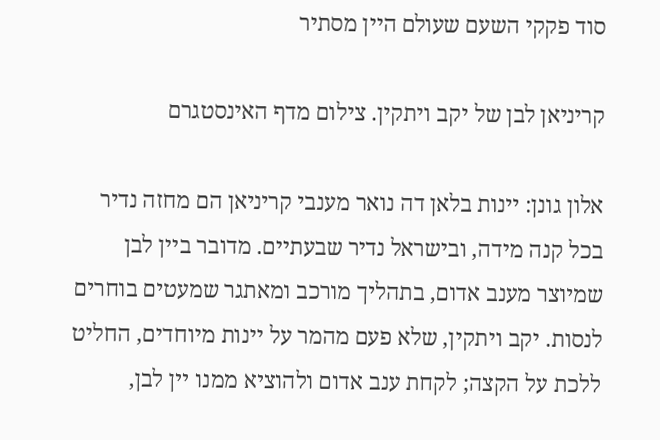סוד פקקי השעם שעולם היין מסתיר

קריניאן לבן של יקב ויתקין. צילום מדף האינסטגרם

אלון גונן: יינות בלאן דה נואר מענבי קריניאן הם מחזה נדיר בכל קנה מידה, ובישראל נדיר שבעתיים. מדובר ביין לבן שמיוצר מענב אדום, בתהליך מורכב ומאתגר שמעטים בוחרים לנסות. יקב ויתקין, שלא פעם מהמר על יינות מיוחדים, החליט ללכת על הקצה; לקחת ענב אדום ולהוציא ממנו יין לבן,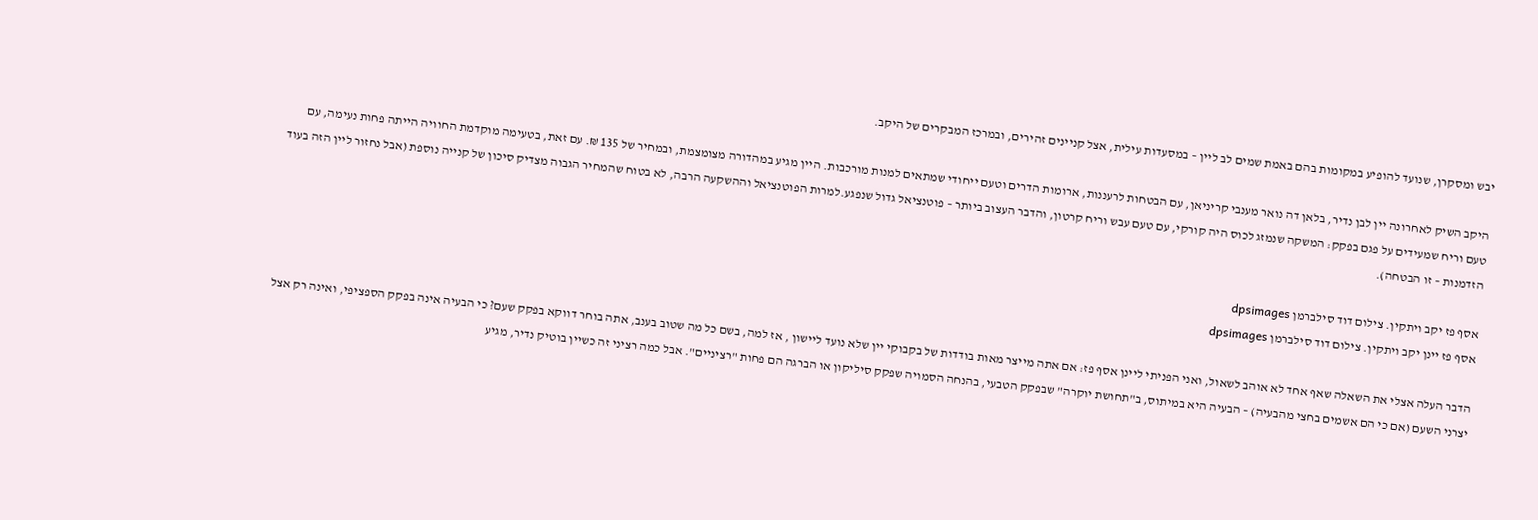יבש ומסקרן, שנועד להופיע במקומות בהם באמת שמים לב ליין – במסעדות עילית, אצל קניינים זהירים, ובמרכז המבקרים של היקב.

היקב השיק לאחרונה יין לבן נדיר, בלאן דה נואר מענבי קריניאן, עם הבטחות לרעננות, ארומות הדרים וטעם ייחודי שמתאים למנות מורכבות. היין מגיע במהדורה מצומצמת, ובמחיר של 135 ₪. עם זאת, בטעימה מוקדמת החוויה הייתה פחות נעימה, עם טעם וריח שמעידים על פגם בפקק: המשקה שנמזג לכוס היה קורקי, עם טעם עבש וריח קרטון, והדבר העצוב ביותר – פוטנציאל גדול שנפגע.למרות הפוטנציאל וההשקעה הרבה, לא בטוח שהמחיר הגבוה מצדיק סיכון של קנייה נוספת (אבל נחזור ליין הזה בעוד הזדמנות – זו הבטחה).

אסף פז יקב ויתקין. צילום דוד סילברמן dpsimages
אסף פז יינן יקב ויתקין. צילום דוד סילברמן dpsimages

הדבר העלה אצלי את השאלה שאף אחד לא אוהב לשאול, ואני הפניתי ליינן אסף פז: אם אתה מייצר מאות בודדות של בקבוקי יין שלא נועד ליישון , אז למה, בשם כל מה שטוב בענב, אתה בוחר דווקא בפקק שעם? כי הבעיה אינה בפקק הספציפי, ואינה רק אצל יצרני השעם (אם כי הם אשמים בחצי מהבעיה) – הבעיה היא במיתוס, ב"תחושת יוקרה" שבפקק הטבעי, בהנחה הסמויה שפקק סיליקון או הברגה הם פחות "רציניים". אבל כמה רציני זה כשיין בוטיק נדיר, מגיע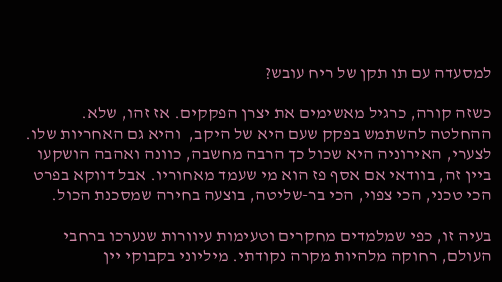למסעדה עם תו תקן של ריח עובש?

כשזה קורה, כרגיל מאשימים את יצרן הפקקים. אז זהו, שלא. ההחלטה להשתמש בפקק שעם היא של היקב,  והיא גם האחריות שלו. לצערי, האירוניה היא שכול כך הרבה מחשבה, כוונה ואהבה הושקעו ביין זה, בוודאי אם אסף פז הוא מי שעמד מאחוריו. אבל דווקא בפרט הכי טכני, הכי צפוי, הכי בר-שליטה, בוצעה בחירה שמסכנת הכול.

בעיה זו, כפי שמלמדים מחקרים וטעימות עיוורות שנערכו ברחבי העולם, רחוקה מלהיות מקרה נקודתי. מיליוני בקבוקי יין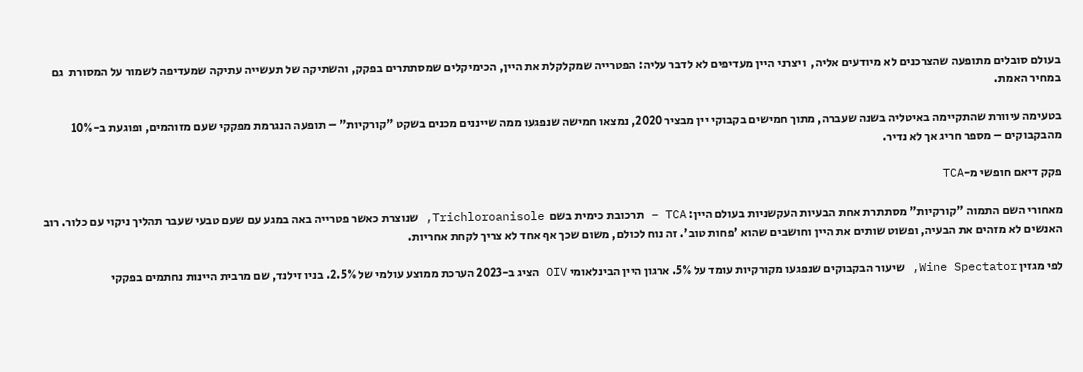בעולם סובלים מתופעה שהצרכנים לא מיודעים אליה,  ויצרני היין מעדיפים לא לדבר עליה: הפטרייה שמקלקלת את היין, הכימיקלים שמסתתרים בפקק, והשתיקה של תעשייה עתיקה שמעדיפה לשמור על המסורת  גם במחיר האמת.

בטעימה עיוורת שהתקיימה באיטליה בשנה שעברה, מתוך חמישים בקבוקי יין מבציר 2020, נמצאו חמישה שנפגעו ממה שייננים מכנים בשקט "קורקיות" – תופעה הנגרמת מפקקי שעם מזוהמים, ופוגעת ב-10% מהבקבוקים – מספר חריג אך לא נדיר.

פקק דיאם חופשי מ-TCA

מאחורי השם התמוה "קורקיות" מסתתרת אחת הבעיות העקשניות בעולם היין: TCA – תרכובת כימית בשם  Trichloroanisole, שנוצרת כאשר פטרייה באה במגע עם שעם טבעי שעבר תהליך ניקוי עם כלור. רוב האנשים לא מזהים את הבעיה, ופשוט שותים את היין וחושבים שהוא 'פחות טוב'. זה נוח לכולם, משום שכך אף אחד לא צריך לקחת אחריות.

לפי מגזין Wine Spectator, שיעור הבקבוקים שנפגעו מקורקיות עומד על 5%. ארגון היין הבינלאומי OIV הציג ב-2023 הערכת ממוצע עולמי של 2.5%. בניו זילנד, שם מרבית היינות נחתמים בפקקי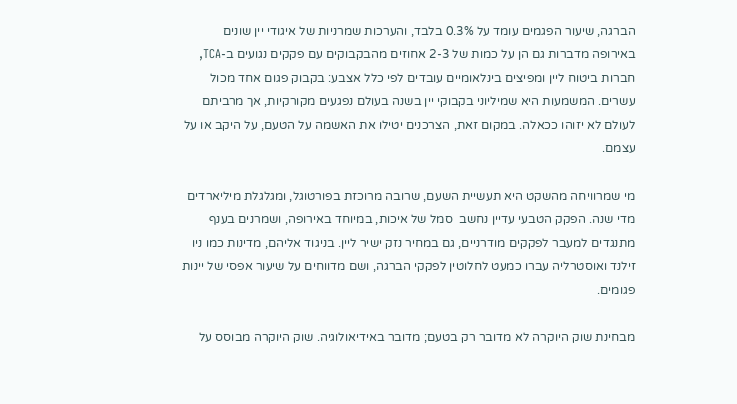הברגה, שיעור הפגמים עומד על 0.3% בלבד, והערכות שמרניות של איגודי יין שונים באירופה מדברות גם הן על כמות של 2-3 אחוזים מהבקבוקים עם פקקים נגועים ב-TCA, חברות ביטוח ליין ומפיצים בינלאומיים עובדים לפי כלל אצבע: בקבוק פגום אחד מכול עשרים. המשמעות היא שמיליוני בקבוקי יין בשנה בעולם נפגעים מקורקיות, אך מרביתם לעולם לא יזוהו ככאלה. במקום זאת, הצרכנים יטילו את האשמה על הטעם, על היקב או על עצמם.

מי שמרוויחה מהשקט היא תעשיית השעם, שרובה מרוכזת בפורטוגל, ומגלגלת מיליארדים מדי שנה. הפקק הטבעי עדיין נחשב  סמל של איכות, במיוחד באירופה, ושמרנים בענף מתנגדים למעבר לפקקים מודרניים, גם במחיר נזק ישיר ליין. בניגוד אליהם, מדינות כמו ניו זילנד ואוסטרליה עברו כמעט לחלוטין לפקקי הברגה, ושם מדווחים על שיעור אפסי של יינות פגומים.

מבחינת שוק היוקרה לא מדובר רק בטעם; מדובר באידיאולוגיה. שוק היוקרה מבוסס על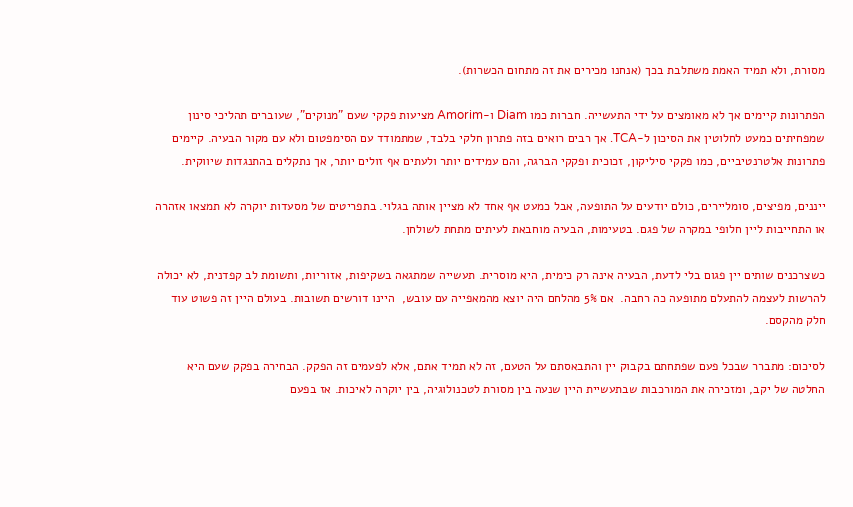מסורת, ולא תמיד האמת משתלבת בכך (אנחנו מכירים את זה מתחום הכשרות).

הפתרונות קיימים אך לא מאומצים על ידי התעשייה. חברות כמו Diam ו-Amorim מציעות פקקי שעם "מנוקים", שעוברים תהליכי סינון שמפחיתים כמעט לחלוטין את הסיכון ל-TCA. אך רבים רואים בזה פתרון חלקי בלבד, שמתמודד עם הסימפטום ולא עם מקור הבעיה. קיימים פתרונות אלטרנטיביים, כמו פקקי סיליקון, זכוכית ופקקי הברגה, והם עמידים יותר ולעתים אף זולים יותר, אך נתקלים בהתנגדות שיווקית.

ייננים, מפיצים, סומליירים, כולם יודעים על התופעה, אבל כמעט אף אחד לא מציין אותה בגלוי. בתפריטים של מסעדות יוקרה לא תמצאו אזהרה או התחייבות ליין חלופי במקרה של פגם. בטעימות, הבעיה מוחבאת לעיתים מתחת לשולחן.

כשצרכנים שותים יין פגום בלי לדעת, הבעיה אינה רק כימית, היא מוסרית. תעשייה שמתגאה בשקיפות, אזוריות, ותשומת לב קפדנית, לא יכולה להרשות לעצמה להתעלם מתופעה כה רחבה.  אם 5% מהלחם היה יוצא מהמאפייה עם עובש,  היינו דורשים תשובות. בעולם היין זה פשוט עוד חלק מהקסם.

לסיכום: מתברר שבכל פעם שפתחתם בקבוק יין והתבאסתם על הטעם, זה לא תמיד אתם, אלא לפעמים זה הפקק. הבחירה בפקק שעם היא החלטה של יקב, ומזכירה את המורכבות שבתעשיית היין שנעה בין מסורת לטכנולוגיה, בין יוקרה לאיכות. אז בפעם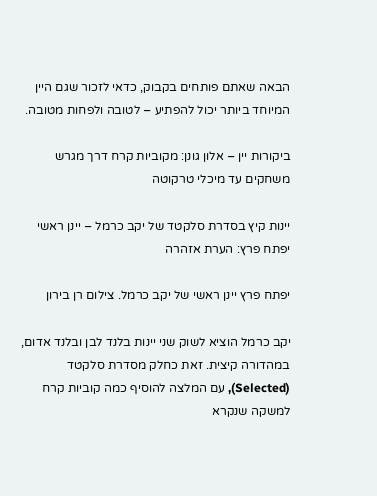הבאה שאתם פותחים בקבוק, כדאי לזכור שגם היין המיוחד ביותר יכול להפתיע – לטובה ולפחות מטובה.

ביקורות יין – אלון גונן: מקוביות קרח דרך מגרש משחקים עד מיכלי טרקוטה

יינות קיץ בסדרת סלקטד של יקב כרמל – יינן ראשי יפתח פרץ: הערת אזהרה

יפתח פרץ יינן ראשי של יקב כרמל. צילום רן בירון

יקב כרמל הוציא לשוק שני יינות בלנד לבן ובלנד אדום, במהדורה קיצית. זאת כחלק מסדרת סלקטד (Selected), עם המלצה להוסיף כמה קוביות קרח למשקה שנקרא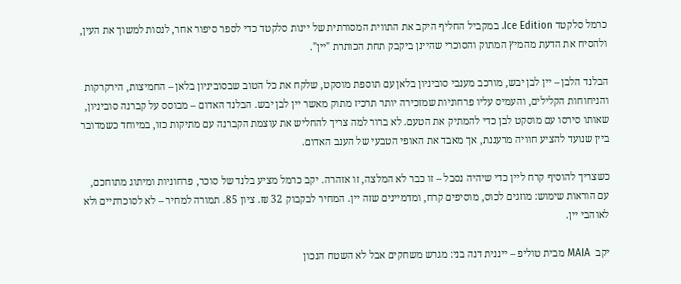כרמל סלקטד Ice Edition. במקביל החליף היקב את התווית המסורתית של יינות סלקטד כדי לספר סיפור אחר, לנסות למשוך את העין, ולהסיח את הדעת מהמיץ המתוק והסוכרי שהיינן ביקבק תחת הכותרת "יין".

הבלנד הלבן – יין לבן יבש, מורכב מענבי סוביניון בלאן עם תוספת מוסקט, שלקח את כל הטוב שבסוביניון בלאן – החמיצות, הירקרקות והניחוחות הקלילים, והעמיס עליו פרחוניות שמזכירה יותר תרכיז מתוק מאשר יין לבן יבש. הבלנד האדום – מבוסס על קברנה סוביניון, שאותו סירסו עם מוסקט לבן כדי להמתיק את הטעם. לא ברור למה צריך להחליש את עוצמת הקברנה עם מתיקות כזו, במיוחד כשמדובר ביין שנועד להציע חוויה מרעננת, אך מאבד את האופי הטבעי של הענב האדום.

כשצריך להוסיף קרח ליין כדי שיהיה נסבל – זו כבר לא המלצה, זו אזהרה. יקב כרמל מציע בלנד של סוכר, פרחוניות ומיתוג מתוחכם, עם הוראות שימוש: מוזגים לכוס, מוסיפים קרח, ומדמיינים שזה יין. המחיר לבקבוק 32 ₪. ציון 85. תמורה למחיר – לא לסוכרתיים ולא לאוהבי יין.

יקב  MAIA מבית טוליפ – ייננית דנה בני: מגרש משחקים אבל לא השטח הנכון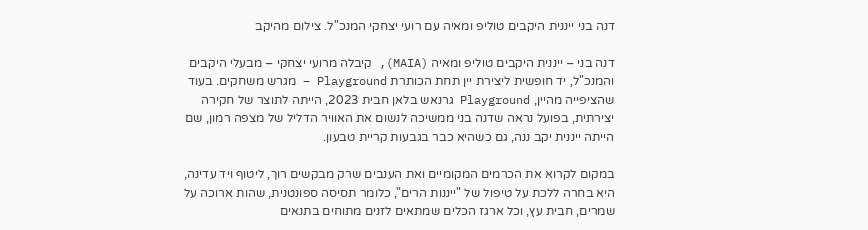דנה בני ייננית היקבים טוליפ ומאיה עם רועי יצחקי המנכ"ל. צילום מהיקב

דנה בני – ייננית היקבים טוליפ ומאיה (MAIA), קיבלה מרועי יצחקי – מבעלי היקבים והמנכ"ל, יד חופשית ליצירת יין תחת הכותרת Playground – מגרש משחקים. בעוד שהציפייה מהיין, Playground גרנאש בלאן חבית 2023, הייתה לתוצר של חקירה יצירתית, בפועל נראה שדנה בני ממשיכה לנשום את האוויר הדליל של מצפה רמון, שם הייתה ייננית יקב ננה, גם כשהיא כבר בגבעות קריית טבעון.

במקום לקרוא את הכרמים המקומיים ואת הענבים שרק מבקשים רוך, ליטוף ויד עדינה, היא בחרה ללכת על טיפול של "ייננות הרים", כלומר תסיסה ספונטנית, שהות ארוכה על שמרים, חבית עץ, וכל ארגז הכלים שמתאים לזנים מתוחים בתנאים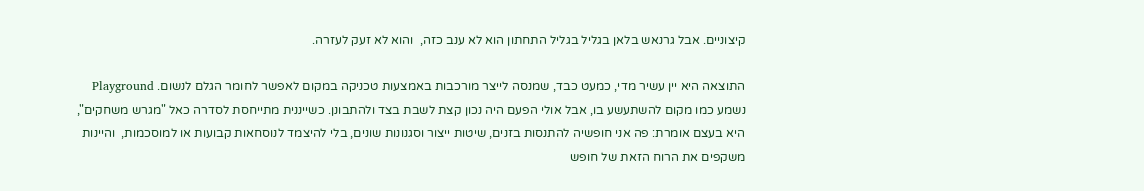קיצוניים. אבל גרנאש בלאן בגליל בגליל התחתון הוא לא ענב כזה,  והוא לא זעק לעזרה.

התוצאה היא יין עשיר מדי, כמעט כבד, שמנסה לייצר מורכבות באמצעות טכניקה במקום לאפשר לחומר הגלם לנשום. Playground נשמע כמו מקום להשתעשע בו, אבל אולי הפעם היה נכון קצת לשבת בצד ולהתבונן. כשייננית מתייחסת לסדרה כאל "מגרש משחקים", היא בעצם אומרת: פה אני חופשיה להתנסות בזנים, שיטות ייצור וסגנונות שונים, בלי להיצמד לנוסחאות קבועות או למוסכמות,  והיינות משקפים את הרוח הזאת של חופש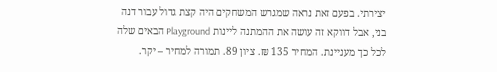יצירתי. בפעם זאת נראה שמגרש המשחקים היה קצת גדול עבור דנה בני, אבל דווקא זה עושה את ההמתנה ליינות Playground הבאים שלה לכל כך מעניינת. המחיר 135 ₪. ציון 89. תמורה למחיר – יקר.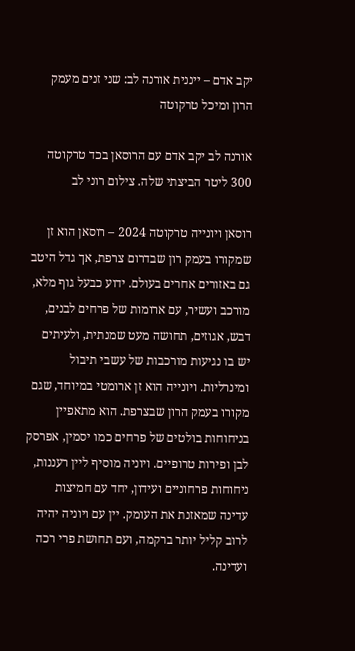יקב אדם – ייננית אורנה לב: שני זנים מעמק הרון ומיכל טרקוטה

אורנה לב יקב אדם עם הרוסאן בכד טרקוטה 300 ליטר הביצתי שלה. צילום רוני לב

רוסאן ויונייה טרקוטה 2024 – רוסאן הוא זן שמקורו בעמק רון שבדרום צרפת, אך גדל היטב גם באזורים אחרים בעולם. ידוע כבעל גוף מלא, מורכב ועשיר, עם ארומות של פרחים לבנים, דבש, אגוזים, תחושה מעט שמנתית, ולעיתים יש בו נגיעות מורכבות של עשבי תיבול ומינרליות. ויונייה הוא זן ארומטי במיוחד, שגם מקורו בעמק הרון שבצרפת. הוא מתאפיין בניחוחות בולטים של פרחים כמו יסמין, אפרסק לבן ופירות טרופיים. ויוניה מוסיף ליין רעננות, ניחוחות פרחוניים ועידון, יחד עם חמיצות עדינה שמאזנת את העומק. יין עם ויוניה יהיה לרוב קליל יותר ברקמה, ועם תחושת פרי רכה ועדינה.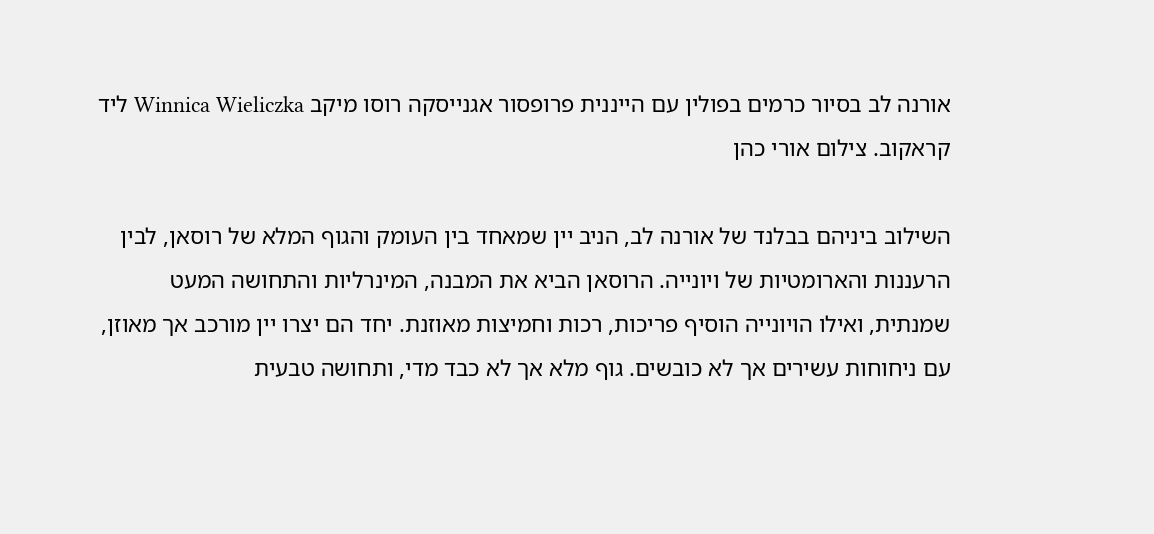אורנה לב בסיור כרמים בפולין עם הייננית פרופסור אגנייסקה רוסו מיקב Winnica Wieliczka ליד קראקוב. צילום אורי כהן

השילוב ביניהם בבלנד של אורנה לב, הניב יין שמאחד בין העומק והגוף המלא של רוסאן, לבין הרעננות והארומטיות של ויונייה. הרוסאן הביא את המבנה, המינרליות והתחושה המעט שמנתית, ואילו הויונייה הוסיף פריכות, רכות וחמיצות מאוזנת. יחד הם יצרו יין מורכב אך מאוזן, עם ניחוחות עשירים אך לא כובשים. גוף מלא אך לא כבד מדי, ותחושה טבעית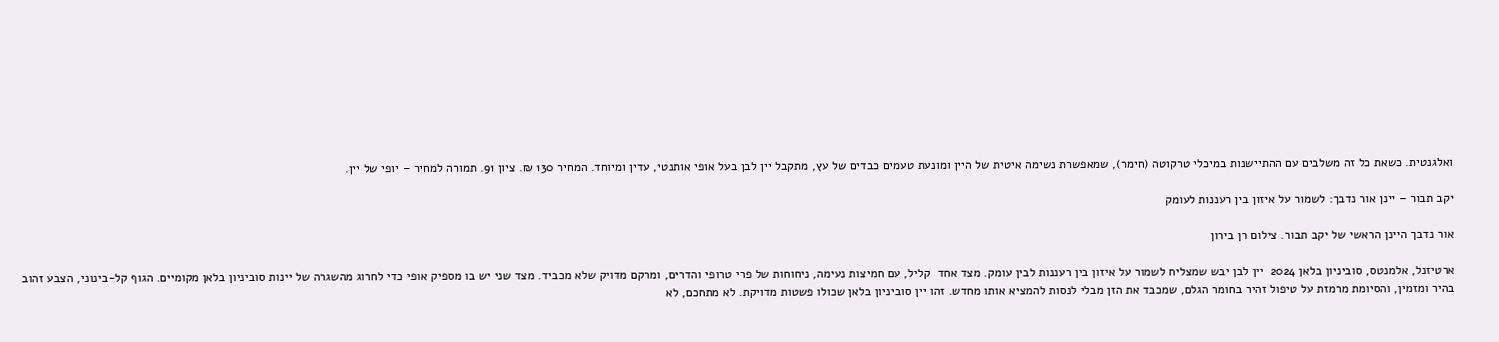ואלגנטית. כשאת כל זה משלבים עם ההתיישנות במיכלי טרקוטה (חימר), שמאפשרת נשימה איטית של היין ומונעת טעמים כבדים של עץ, מתקבל יין לבן בעל אופי אותנטי, עדין ומיוחד. המחיר 130 ₪. ציון 91. תמורה למחיר – יופי של יין.

יקב תבור – יינן אור נדבך: לשמור על איזון בין רעננות לעומק

אור נדבך היינן הראשי של יקב תבור. צילום רן בירון

ארטיזנל, אלמנטס, סוביניון בלאן 2024  יין לבן יבש שמצליח לשמור על איזון בין רעננות לבין עומק. מצד אחד  קליל, עם חמיצות נעימה, ניחוחות של פרי טרופי והדרים, ומרקם מדויק שלא מכביד. מצד שני יש בו מספיק אופי כדי לחרוג מהשגרה של יינות סוביניון בלאן מקומיים. הגוף קל-בינוני, הצבע זהוב בהיר ומזמין, והסיומת מרמזת על טיפול זהיר בחומר הגלם, שמכבד את הזן מבלי לנסות להמציא אותו מחדש. זהו יין סוביניון בלאן שכולו פשטות מדויקת. לא מתחכם, לא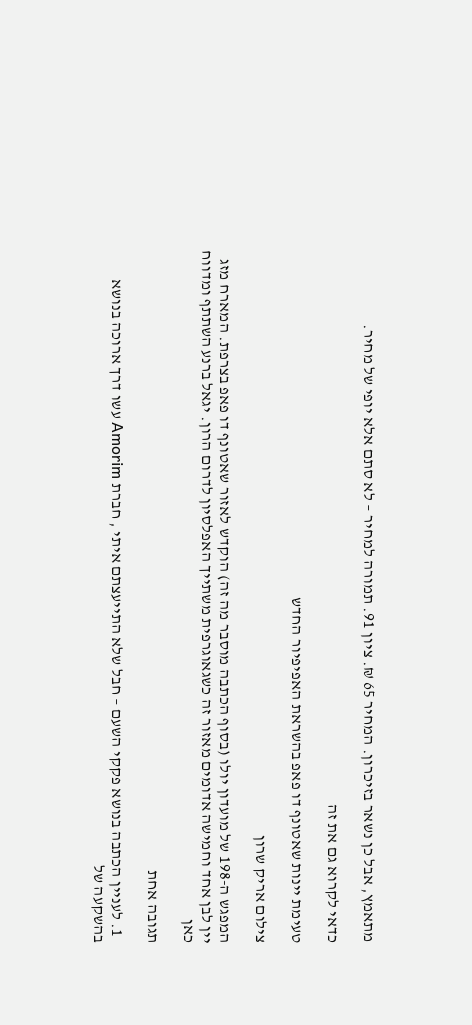מתאמץ, אבל כן נשאר בזיכרון. המחיר 65 ₪. ציון 91. תמורה למחיר – לא סתם אלא יופי של מחיר.

כדאי לקרוא גם את זה

טעימת יינות שאטונף דו פאפ בהשראת האפיפיור החדש

צילום אריק שרון

המפגש ה-198 של מועדון יולו (בסוף הכתבה מוסבר מה זה) הוקדש לאזור שאטונף דו פאפ בצרפת. המארח מזג יין לבן אחד וחמישה אדומים מאזור זה כשגאוגרפית משתייך האפלסיון לדרום הרון. יגאל ברנע השתתף ומדווח כאן

תגובה אחת

  1. לעניין הכתבה בנושא פקקי השעם – חבל שלא התייעצתם איתי , חברת Amorim עשו דרך ארוכה בנושא בהשקעה של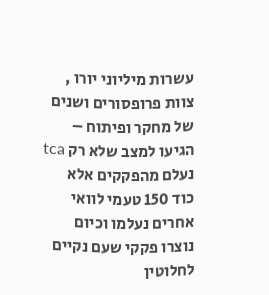עשרות מיליוני יורו , צוות פרופסורים ושנים של מחקר ופיתוח – הגיעו למצב שלא רק tca נעלם מהפקקים אלא כוד 150 טעמי לוואי אחרים נעלמו וכיום נוצרו פקקי שעם נקיים לחלוטין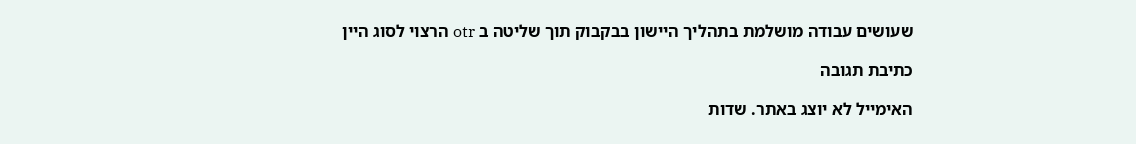שעושים עבודה מושלמת בתהליך היישון בבקבוק תוך שליטה ב otr הרצוי לסוג היין

כתיבת תגובה

האימייל לא יוצג באתר. שדות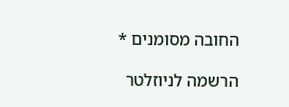החובה מסומנים *

הרשמה לניוזלטר